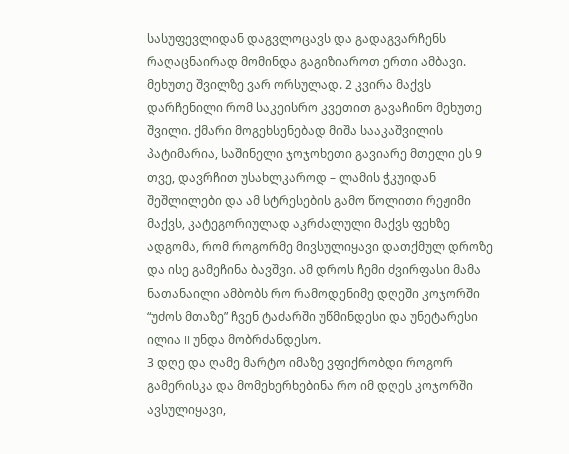სასუფევლიდან დაგვლოცავს და გადაგვარჩენს
რაღაცნაირად მომინდა გაგიზიაროთ ერთი ამბავი.
მეხუთე შვილზე ვარ ორსულად. 2 კვირა მაქვს დარჩენილი რომ საკეისრო კვეთით გავაჩინო მეხუთე შვილი. ქმარი მოგეხსენებად მიშა სააკაშვილის პატიმარია, საშინელი ჯოჯოხეთი გავიარე მთელი ეს 9 თვე, დავრჩით უსახლკაროდ – ლამის ჭკუიდან შეშლილები და ამ სტრესების გამო წოლითი რეჟიმი მაქვს, კატეგორიულად აკრძალული მაქვს ფეხზე ადგომა, რომ როგორმე მივსულიყავი დათქმულ დროზე და ისე გამეჩინა ბავშვი. ამ დროს ჩემი ძვირფასი მამა ნათანაილი ამბობს რო რამოდენიმე დღეში კოჯორში “უძოს მთაზე” ჩვენ ტაძარში უწმინდესი და უნეტარესი ილია II უნდა მობრძანდესო.
3 დღე და ღამე მარტო იმაზე ვფიქრობდი როგორ გამერისკა და მომეხერხებინა რო იმ დღეს კოჯორში ავსულიყავი,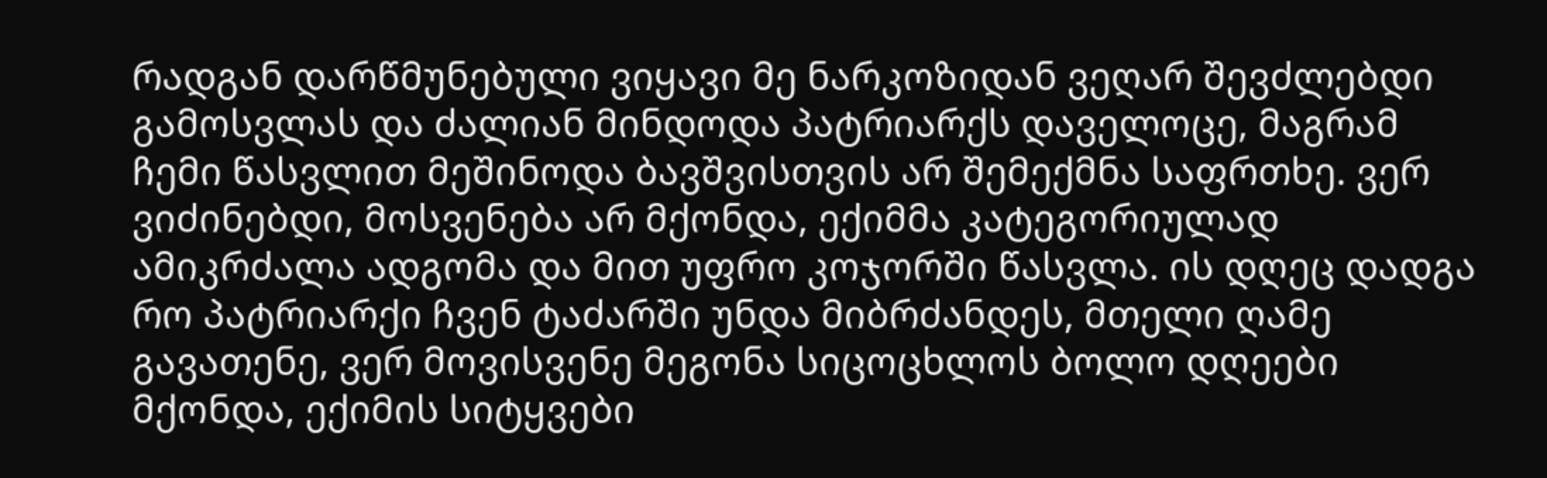რადგან დარწმუნებული ვიყავი მე ნარკოზიდან ვეღარ შევძლებდი გამოსვლას და ძალიან მინდოდა პატრიარქს დაველოცე, მაგრამ ჩემი წასვლით მეშინოდა ბავშვისთვის არ შემექმნა საფრთხე. ვერ ვიძინებდი, მოსვენება არ მქონდა, ექიმმა კატეგორიულად ამიკრძალა ადგომა და მით უფრო კოჯორში წასვლა. ის დღეც დადგა რო პატრიარქი ჩვენ ტაძარში უნდა მიბრძანდეს, მთელი ღამე გავათენე, ვერ მოვისვენე მეგონა სიცოცხლოს ბოლო დღეები მქონდა, ექიმის სიტყვები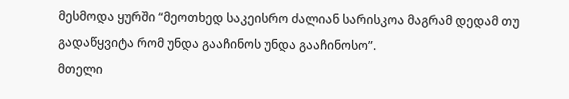მესმოდა ყურში “მეოთხედ საკეისრო ძალიან სარისკოა მაგრამ დედამ თუ გადაწყვიტა რომ უნდა გააჩინოს უნდა გააჩინოსო”.
მთელი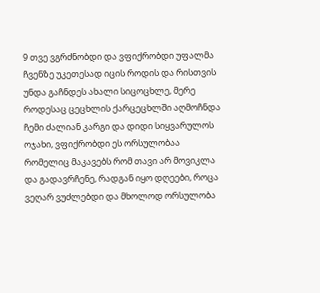9 თვე ვგრძნობდი და ვფიქრობდი უფალმა ჩვენზე უკეთესად იცის როდის და რისთვის უნდა გაჩნდეს ახალი სიცოცხლე, მერე როდესაც ცეცხლის ქარცეცხლში აღმოჩნდა ჩემი ძალიან კარგი და დიდი სიყვარულოს ოჯახი, ვფიქრობდი ეს ორსულობაა რომელიც მაკავებს რომ თავი არ მოვიკლა და გადავრჩენე, რადგან იყო დღეები, როცა ვეღარ ვუძლებდი და მხოლოდ ორსულობა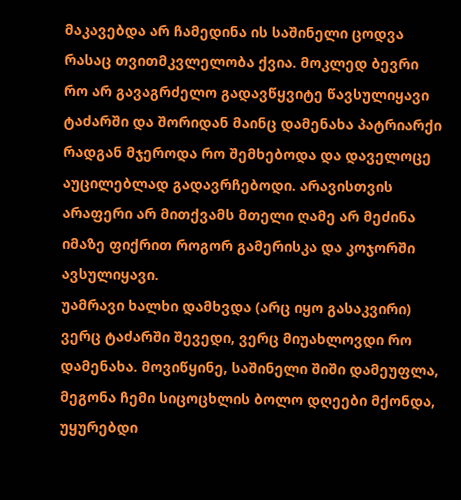მაკავებდა არ ჩამედინა ის საშინელი ცოდვა რასაც თვითმკვლელობა ქვია. მოკლედ ბევრი რო არ გავაგრძელო გადავწყვიტე წავსულიყავი ტაძარში და შორიდან მაინც დამენახა პატრიარქი რადგან მჯეროდა რო შემხებოდა და დაველოცე აუცილებლად გადავრჩებოდი. არავისთვის არაფერი არ მითქვამს მთელი ღამე არ მეძინა იმაზე ფიქრით როგორ გამერისკა და კოჯორში ავსულიყავი.
უამრავი ხალხი დამხვდა (არც იყო გასაკვირი) ვერც ტაძარში შევედი, ვერც მიუახლოვდი რო დამენახა. მოვიწყინე, საშინელი შიში დამეუფლა, მეგონა ჩემი სიცოცხლის ბოლო დღეები მქონდა, უყურებდი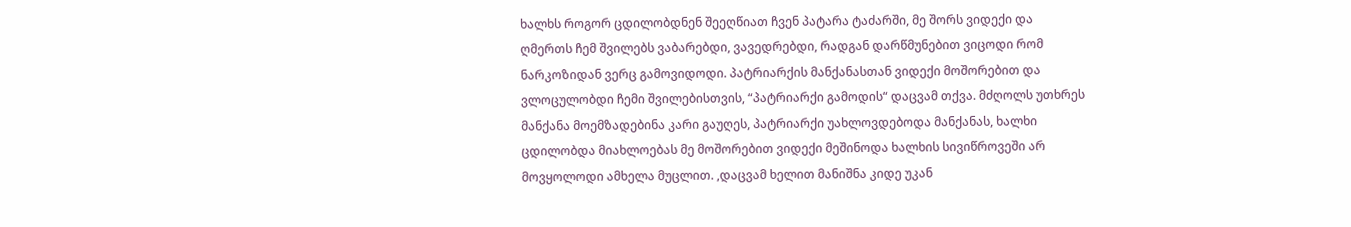ხალხს როგორ ცდილობდნენ შეეღწიათ ჩვენ პატარა ტაძარში, მე შორს ვიდექი და ღმერთს ჩემ შვილებს ვაბარებდი, ვავედრებდი, რადგან დარწმუნებით ვიცოდი რომ ნარკოზიდან ვერც გამოვიდოდი. პატრიარქის მანქანასთან ვიდექი მოშორებით და ვლოცულობდი ჩემი შვილებისთვის, “პატრიარქი გამოდის“ დაცვამ თქვა. მძღოლს უთხრეს მანქანა მოემზადებინა კარი გაუღეს, პატრიარქი უახლოვდებოდა მანქანას, ხალხი ცდილობდა მიახლოებას მე მოშორებით ვიდექი მეშინოდა ხალხის სივიწროვეში არ მოვყოლოდი ამხელა მუცლით. ,დაცვამ ხელით მანიშნა კიდე უკან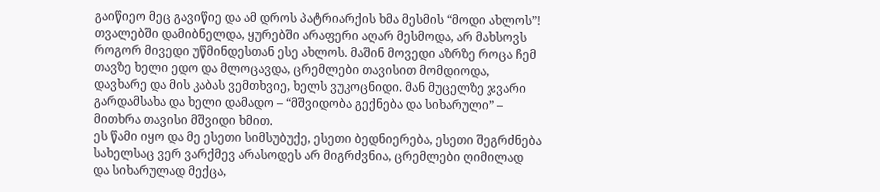გაიწიეო მეც გავიწიე და ამ დროს პატრიარქის ხმა მესმის “მოდი ახლოს”!
თვალებში დამიბნელდა, ყურებში არაფერი აღარ მესმოდა, არ მახსოვს როგორ მივედი უწმინდესთან ესე ახლოს. მაშინ მოვედი აზრზე როცა ჩემ თავზე ხელი ედო და მლოცავდა, ცრემლები თავისით მომდიოდა, დავხარე და მის კაბას ვემთხვიე, ხელს ვუკოცნიდი. მან მუცელზე ჯვარი გარდამსახა და ხელი დამადო – “მშვიდობა გექნება და სიხარული” – მითხრა თავისი მშვიდი ხმით.
ეს წამი იყო და მე ესეთი სიმსუბუქე, ესეთი ბედნიერება, ესეთი შეგრძნება სახელსაც ვერ ვარქმევ არასოდეს არ მიგრძვნია, ცრემლები ღიმილად და სიხარულად მექცა,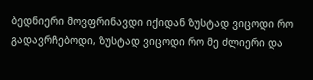ბედნიერი მოვფრინავდი იქიდან ზუსტად ვიცოდი რო გადავრჩებოდი, ზუსტად ვიცოდი რო მე ძლიერი და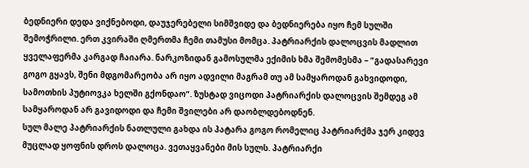ბედნიერი დედა ვიქნებოდი, დაუჯერებელი სიმშვიდე და ბედნიერება იყო ჩემ სულში შემოჭრილი. ერთ კვირაში ღმერთმა ჩემი თამუსი მომცა. პატრიარქის დალოცვის მადლით ყველაფერმა კარგად ჩაიარა. ნარკოზიდან გამოსულმა ექიმის ხმა შემომესმა – “გადასარევი გოგო გყავს, შენი მდგომარეობა არ იყო ადვილი მაგრამ თუ ამ სამყაროდან გახვიდოდი, სამოთხის პუტიოვკა ხელში გქონდაო”. ზუსტად ვიცოდი პატრიარქის დალოცვის შემდეგ ამ სამყაროდან არ გავიდოდი და ჩემი შვილები არ დაობლდებოდნენ.
სულ მალე პატრიარქის ნათლული გახდა ის პატარა გოგო რომელიც პატრიარქმა ჯერ კიდევ მუცლად ყოფნის დროს დალოცა. ვეთაყვანები მის სულს. პატრიარქი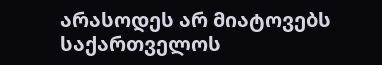არასოდეს არ მიატოვებს საქართველოს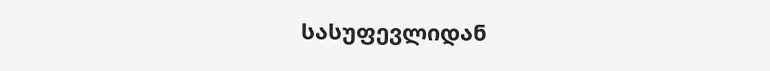სასუფევლიდან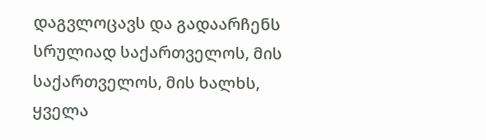დაგვლოცავს და გადაარჩენს სრულიად საქართველოს, მის საქართველოს, მის ხალხს, ყველა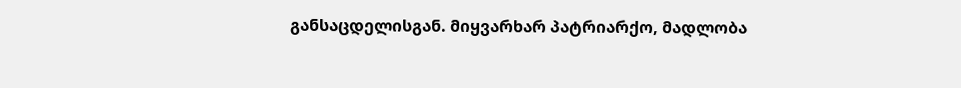განსაცდელისგან. მიყვარხარ პატრიარქო, მადლობა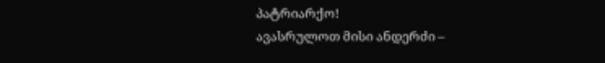პატრიარქო!
ავასრულოთ მისი ანდერძი –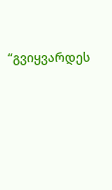“გვიყვარდეს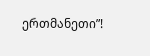ერთმანეთი”!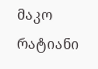მაკო რატიანი